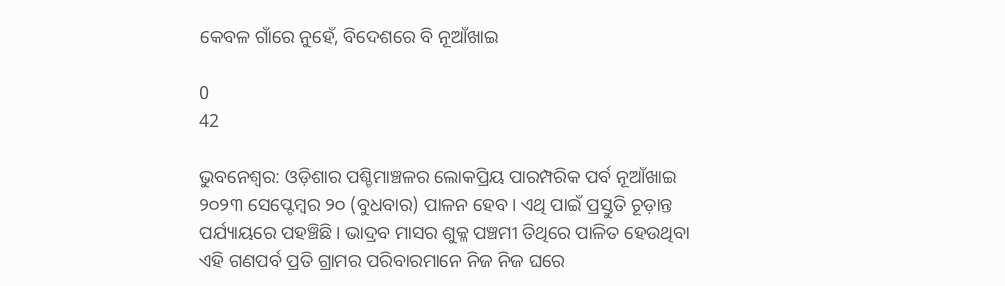କେବଳ ଗାଁରେ ନୁହେଁ, ବିଦେଶରେ ବି ନୂଆଁଖାଇ

0
42

ଭୁବନେଶ୍ବର: ଓଡ଼ିଶାର ପଶ୍ଚିମାଞ୍ଚଳର ଲୋକପ୍ରିୟ ପାରମ୍ପରିକ ପର୍ବ ନୂଆଁଖାଇ ୨୦୨୩ ସେପ୍ଟେମ୍ବର ୨୦ (ବୁଧବାର) ପାଳନ ହେବ। ଏଥି ପାଇଁ ପ୍ରସ୍ତୁତି ଚୂଡ଼ାନ୍ତ ପର୍ଯ୍ୟାୟରେ ପହଞ୍ଚିଛି। ଭାଦ୍ରବ ମାସର ଶୁକ୍ଳ ପଞ୍ଚମୀ ତିଥିରେ ପାଳିତ ହେଉଥିବା ଏହି ଗଣପର୍ବ ପ୍ରତି ଗ୍ରାମର ପରିବାରମାନେ ନିଜ ନିଜ ଘରେ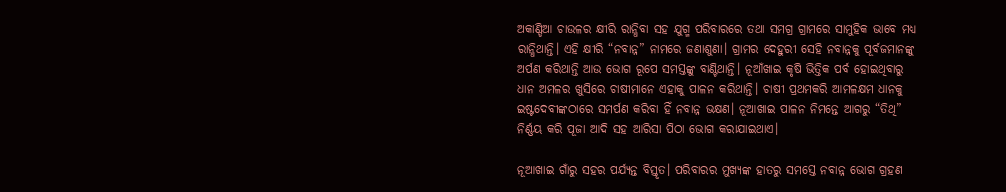ଅକାଣ୍ଡିଆ ଚାଉଳର କ୍ଷୀରି ରାନ୍ଧିବା ସହ ଯୁଗ୍ମ ପରିବାରରେ ତଥା ସମଗ୍ର ଗ୍ରାମରେ ସାମୁହିକ ଭାବେ ମଧ୍ୟ ରାନ୍ଧିଥାନ୍ତି। ଏହି କ୍ଷୀରି “ନବାନ୍ନ” ନାମରେ ଜଣାଶୁଣା। ଗ୍ରାମର ଦେହୁରୀ ସେହି ନବାନ୍ନକୁ ପୂର୍ବଜମାନଙ୍କୁ ଅର୍ପଣ କରିଥାନ୍ତି ଆଉ ଭୋଗ ରୂପେ ସମସ୍ତଙ୍କୁ ବାଣ୍ଟିଥାନ୍ତି। ନୂଆଁଖାଇ କୃଷି ଭିତ୍ତିକ ପର୍ବ ହୋଇଥିବାରୁ ଧାନ ଅମଳର ଖୁସିରେ ଚାଷୀମାନେ ଏହାକୁ ପାଳନ କରିଥାନ୍ତି। ଚାଷୀ ପ୍ରଥମକରି ଆମଳକ୍ଷମ ଧାନକୁ ଇଷ୍ଟଦେବୀଙ୍କଠାରେ ସମର୍ପଣ କରିବା ହିଁ ନବାନ୍ନ ଭକ୍ଷଣ। ନୂଆଖାଇ ପାଳନ ନିମନ୍ତେ ଆଗରୁ “ତିଥି” ନିର୍ଣ୍ଣୟ କରି ପୂଜା ଆଦି ସହ ଆରିସା ପିଠା ଭୋଗ କରାଯାଇଥାଏ।

ନୂଆଖାଇ ଗାଁରୁ ସହର ପର୍ଯ୍ୟନ୍ତ ବିସ୍ତୃତ। ପରିବାରର ମୁଖ୍ୟଙ୍କ ହାତରୁ ସମସ୍ତେ ନବାନ୍ନ ଭୋଗ ଗ୍ରହଣ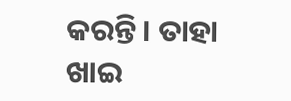କରନ୍ତି। ତାହା ଖାଇ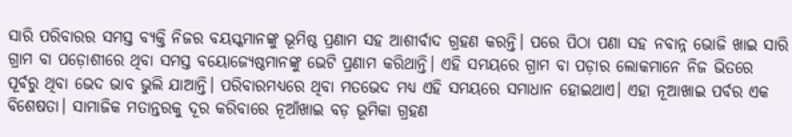ସାରି ପରିବାରର ସମସ୍ତ ବ୍ୟକ୍ତି ନିଜର ବୟସ୍କମାନଙ୍କୁ ଭୂମିଷ୍ଠ ପ୍ରଣାମ ସହ ଆଶୀର୍ବାଦ ଗ୍ରହଣ କରନ୍ତି। ପରେ ପିଠା ପଣା ସହ ନବାନ୍ନ ଭୋଜି ଖାଇ ସାରି ଗ୍ରାମ ବା ପଡ଼ୋଶୀରେ ଥିବା ସମସ୍ତ ବୟୋଜ୍ୟେଷ୍ଠମାନଙ୍କୁ ଭେଟି ପ୍ରଣାମ କରିଥାନ୍ତି। ଏହି ସମୟରେ ଗ୍ରାମ ବା ପଡ଼ାର ଲୋକମାନେ ନିଜ ଭିତରେ ପୂର୍ବରୁ ଥିବା ଭେଦ ଭାବ ଭୁଲି ଯାଆନ୍ତି। ପରିବାରମଧ୍ୟରେ ଥିବା ମତଭେଦ ମଧ୍ୟ ଏହି ସମୟରେ ସମାଧାନ ହୋଇଥାଏ। ଏହା ନୂଆଖାଇ ପର୍ବର ଏକ ବିଶେଷତା। ସାମାଜିକ ମତାନ୍ତରକୁ ଦୂର କରିବାରେ ନୂଆଁଖାଇ ବଡ଼ ଭୂମିକା ଗ୍ରହଣ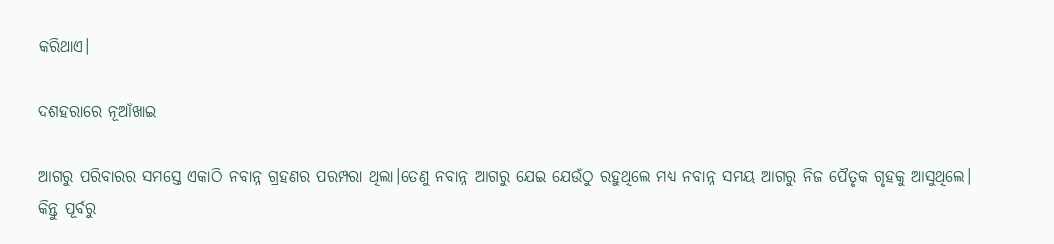କରିଥାଏ।

ଦଶହରାରେ ନୂଆଁଖାଇ

ଆଗରୁ ପରିବାରର ସମସ୍ତେ ଏକାଠି ନବାନ୍ନ ଗ୍ରହଣର ପରମ୍ପରା ଥିଲା।ତେଣୁ ନବାନ୍ନ ଆଗରୁ ଯେଇ ଯେଉଁଠୁ ରହୁଥିଲେ ମଧ୍ୟ ନବାନ୍ନ ସମୟ ଆଗରୁ ନିଜ ପୈତୃକ ଗୃହକୁ ଆସୁଥିଲେ। କିନ୍ତୁ ପୂର୍ବରୁ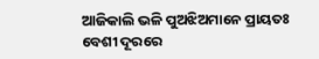ଆଜିକାଲି ଭଳି ପୁଅଝିଅମାନେ ପ୍ରାୟତଃ ବେଶୀ ଦୂରରେ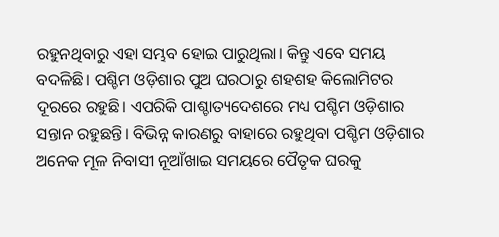ରହୁନଥିବାରୁ ଏହା ସମ୍ଭବ ହୋଇ ପାରୁଥିଲା। କିନ୍ତୁ ଏବେ ସମୟ ବଦଳିଛି। ପଶ୍ଚିମ ଓଡ଼ିଶାର ପୁଅ ଘରଠାରୁ ଶହଶହ କିଲୋମିଟର ଦୂରରେ ରହୁଛି। ଏପରିକି ପାଶ୍ଚାତ୍ୟଦେଶରେ ମଧ୍ୟ ପଶ୍ଚିମ ଓଡ଼ିଶାର ସନ୍ତାନ ରହୁଛନ୍ତି। ବିଭିନ୍ନ କାରଣରୁ ବାହାରେ ରହୁଥିବା ପଶ୍ଚିମ ଓଡ଼ିଶାର ଅନେକ ମୂଳ ନିବାସୀ ନୂଆଁଖାଇ ସମୟରେ ପୈତୃକ ଘରକୁ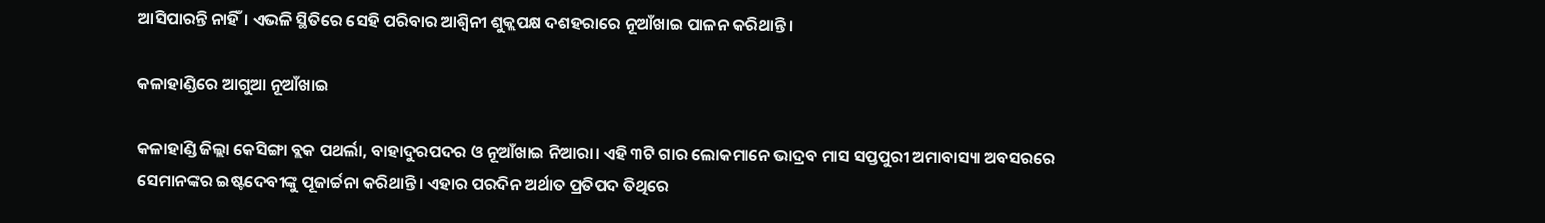ଆସିପାରନ୍ତି ନାହିଁ। ଏଭଳି ସ୍ଥିତିରେ ସେହି ପରିବାର ଆଶ୍ବିନୀ ଶୁକ୍ଲପକ୍ଷ ଦଶହରାରେ ନୂଆଁଖାଇ ପାଳନ କରିଥାନ୍ତି।

କଳାହାଣ୍ଡିରେ ଆଗୁଆ ନୂଆଁଖାଇ

କଳାହାଣ୍ଡି ଜିଲ୍ଲା କେସିଙ୍ଗା ବ୍ଲକ ପଥର୍ଲା, ବାହାଦୁରପଦର ଓ ନୂଆଁଖାଇ ନିଆରା। ଏହି ୩ଟି ଗାର ଲୋକମାନେ ଭାଦ୍ରବ ମାସ ସପ୍ତପୁରୀ ଅମାବାସ୍ୟା ଅବସରରେ ସେମାନଙ୍କର ଇଷ୍ଟଦେବୀଙ୍କୁ ପୂଜାର୍ଚ୍ଚନା କରିଥାନ୍ତି। ଏହାର ପରଦିନ ଅର୍ଥାତ ପ୍ରତିପଦ ତିଥିରେ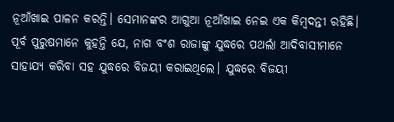ନୂଆଁଖାଇ ପାଳନ କରନ୍ତି। ସେମାନଙ୍କର ଆଗୁଆ ନୂଆଁଖାଇ ନେଇ ଏକ କିମ୍ବଦନ୍ତୀ ରହିଛି। ପୂର୍ବ ପୁରୁଷମାନେ କୁହନ୍ତି ଯେ, ନାଗ ବଂଶ ରାଜାଙ୍କୁ ଯୁଦ୍ଧରେ ପଥର୍ଲା ଆଦିବାସୀମାନେ ସାହାଯ୍ୟ କରିବା ସହ ଯୁଦ୍ଧରେ ବିଜୟୀ କରାଇଥିଲେ। ଯୁଦ୍ଧରେ ବିଜୟୀ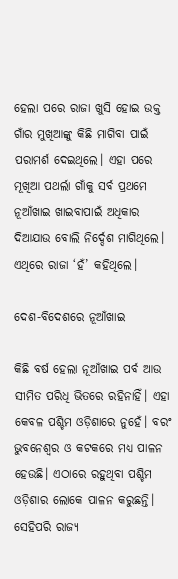ହେଲା ପରେ ରାଜା ଖୁସି ହୋଇ ଉକ୍ତ ଗାଁର ମୁଖିଆଙ୍କୁ କିଛି ମାଗିବା ପାଇଁ ପରାମର୍ଶ ଦେଇଥିଲେ। ଏହା ପରେ ମୂଖିଆ ପଥର୍ଲା ଗାଁକୁ ସର୍ବ ପ୍ରଥମେ ନୂଆଁଖାଇ ଖାଇବାପାଇଁ ଅଧିକାର ଦିଆଯାଉ ବୋଲି ନିର୍ଦ୍ଦେଶ ମାଗିଥିଲେ। ଏଥିରେ ରାଜା ‘ହଁ’ କହିଥିଲେ।

ଦେଶ-ବିଦେଶରେ ନୂଆଁଖାଇ

କିଛି ବର୍ଷ ହେଲା ନୂଆଁଖାଇ ପର୍ବ ଆଉ ସୀମିତ ପରିଧି ଭିତରେ ରହିନାହିଁ। ଏହା କେବଳ ପଶ୍ଚିମ ଓଡ଼ିଶାରେ ନୁହେଁ। ବରଂ ଭୁବନେଶ୍ବର ଓ କଟକରେ ମଧ୍ୟ ପାଳନ ହେଉଛି। ଏଠାରେ ରହୁଥିବା ପଶ୍ଚିମ ଓଡ଼ିଶାର ଲୋକେ ପାଳନ କରୁଛନ୍ତି। ସେହିପରି ରାଜ୍ୟ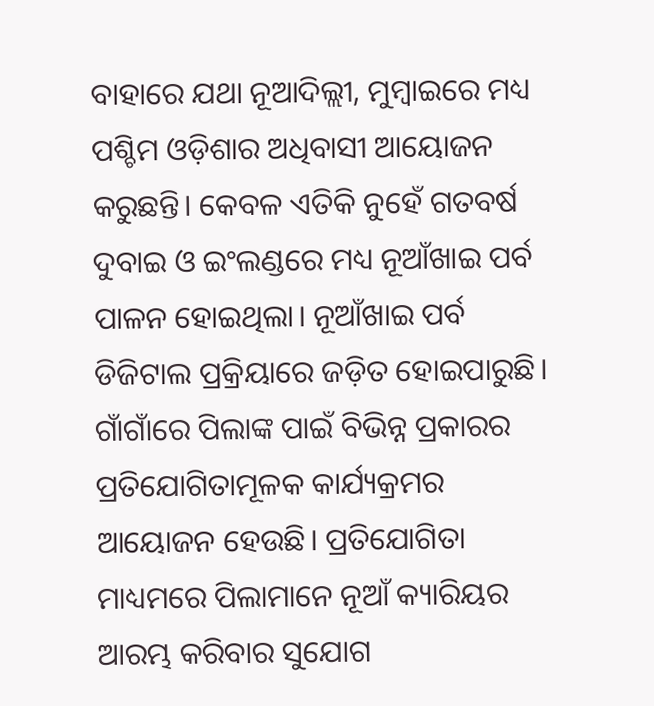ବାହାରେ ଯଥା ନୂଆଦିଲ୍ଲୀ, ମୁମ୍ବାଇରେ ମଧ୍ୟ ପଶ୍ଚିମ ଓଡ଼ିଶାର ଅଧିବାସୀ ଆୟୋଜନ କରୁଛନ୍ତି। କେବଳ ଏତିକି ନୁହେଁ ଗତବର୍ଷ ଦୁବାଇ ଓ ଇଂଲଣ୍ଡରେ ମଧ୍ୟ ନୂଆଁଖାଇ ପର୍ବ ପାଳନ ହୋଇଥିଲା। ନୂଆଁଖାଇ ପର୍ବ ଡିଜିଟାଲ ପ୍ରକ୍ରିୟାରେ ଜଡ଼ିତ ହୋଇପାରୁଛି। ଗାଁଗାଁରେ ପିଲାଙ୍କ ପାଇଁ ବିଭିନ୍ନ ପ୍ରକାରର ପ୍ରତିଯୋଗିତାମୂଳକ କାର୍ଯ୍ୟକ୍ରମର ଆୟୋଜନ ହେଉଛି। ପ୍ରତିଯୋଗିତା ମାଧ୍ୟମରେ ପିଲାମାନେ ନୂଆଁ କ୍ୟାରିୟର ଆରମ୍ଭ କରିବାର ସୁଯୋଗ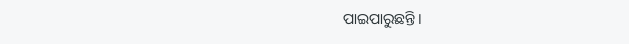ପାଇପାରୁଛନ୍ତି।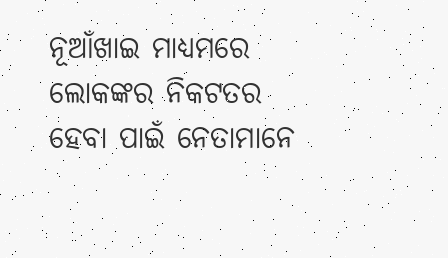ନୂଆଁଖାଇ ମାଧ୍ୟମରେ ଲୋକଙ୍କର ନିକଟତର ହେବା ପାଇଁ ନେତାମାନେ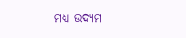ମଧ୍ୟ ଉଦ୍ୟମ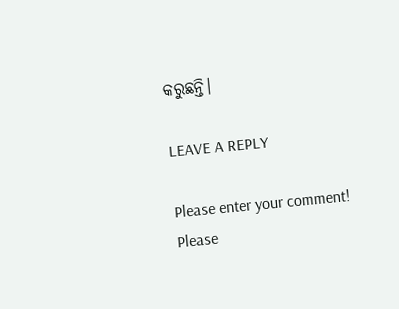କରୁଛନ୍ତି।

LEAVE A REPLY

Please enter your comment!
Please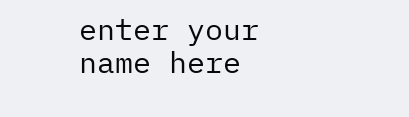enter your name here